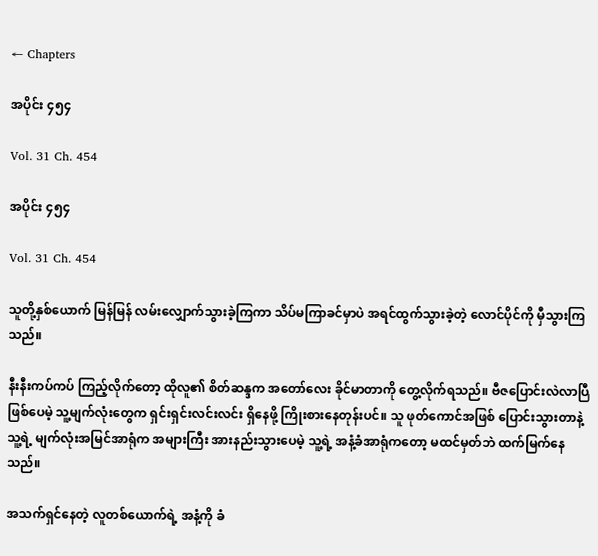← Chapters

အပိုင်း ၄၅၄

Vol. 31 Ch. 454

အပိုင်း ၄၅၄

Vol. 31 Ch. 454

သူတို့နှစ်ယောက် မြန်မြန် လမ်းလျှောက်သွားခဲ့ကြကာ သိပ်မကြာခင်မှာပဲ အရင်ထွက်သွားခဲ့တဲ့ လောင်ပိုင်ကို မှီသွားကြသည်။

နီးနီးကပ်ကပ် ကြည့်လိုက်တော့ ထိုလူ၏ စိတ်ဆန္ဒက အတော်လေး ခိုင်မာတာကို တွေ့လိုက်ရသည်။ ဗီဇပြောင်းလဲလာပြီ ဖြစ်ပေမဲ့ သူ့မျက်လုံးတွေက ရှင်းရှင်းလင်းလင်း ရှိနေဖို့ ကြိုးစားနေတုန်းပင်။ သူ ဖုတ်ကောင်အဖြစ် ပြောင်းသွားတာနဲ့ သူ့ရဲ့ မျက်လုံးအမြင်အာရုံက အများကြီး အားနည်းသွားပေမဲ့ သူ့ရဲ့ အနံ့ခံအာရုံကတော့ မထင်မှတ်ဘဲ ထက်မြက်နေသည်။

အသက်ရှင်နေတဲ့ လူတစ်ယောက်ရဲ့ အနံ့ကို ခံ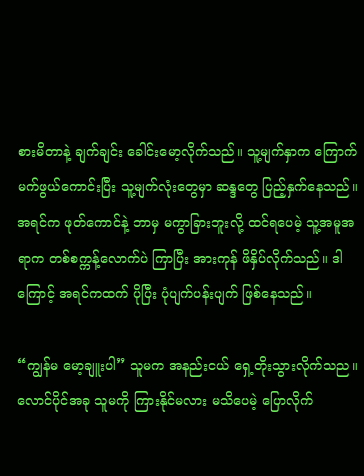စားမိတာနဲ့ ချက်ချင်း ခေါင်းမော့လိုက်သည်။ သူ့မျက်နှာက ကြောက်မက်ဖွယ်ကောင်းပြီး သူ့မျက်လုံးတွေမှာ ဆန္ဒတွေ ပြည့်နှက်နေသည်။ အရင်က ဖုတ်ကောင်နဲ့ ဘာမှ မကွာခြားဘူးလို့ ထင်ရပေမဲ့ သူ့အမူအရာက တစ်စက္ကန့်လောက်ပဲ ကြာပြီး အားကုန် ဖိနှိပ်လိုက်သည်။ ဒါကြောင့် အရင်ကထက် ပိုပြီး ပုံပျက်ပန်းပျက် ဖြစ်နေသည်။

“ကျွန်မ မော့ချူးပါ” သူမက အနည်းငယ် ရှေ့တိုးသွားလိုက်သည။ လောင်ပိုင်အခု သူမကို ကြားနိုင်မလား မသိပေမဲ့ ပြောလိုက်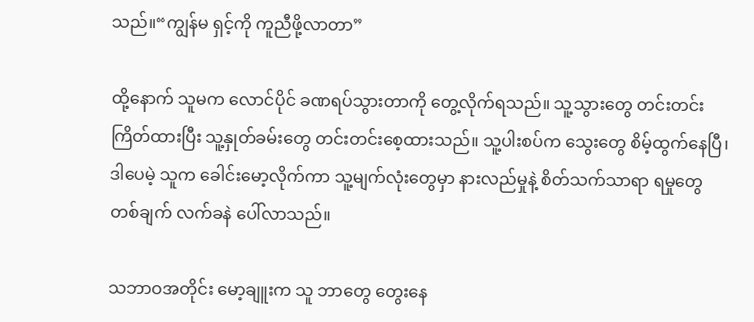သည်။“ကျွန်မ ရှင့်ကို ကူညီဖို့လာတာ”

ထို့နောက် သူမက လောင်ပိုင် ခဏရပ်သွားတာကို တွေ့လိုက်ရသည်။ သူ့သွားတွေ တင်းတင်းကြိတ်ထားပြီး သူ့နှုတ်ခမ်းတွေ တင်းတင်းစေ့ထားသည်။ သူ့ပါးစပ်က သွေးတွေ စိမ့်ထွက်နေပြီ၊ ဒါပေမဲ့ သူက ခေါင်းမော့လိုက်ကာ သူ့မျက်လုံးတွေမှာ နားလည်မှုနဲ့ စိတ်သက်သာရာ ရမှုတွေ တစ်ချက် လက်ခနဲ ပေါ်လာသည်။

သဘာဝအတိုင်း မော့ချူးက သူ ဘာတွေ တွေးနေ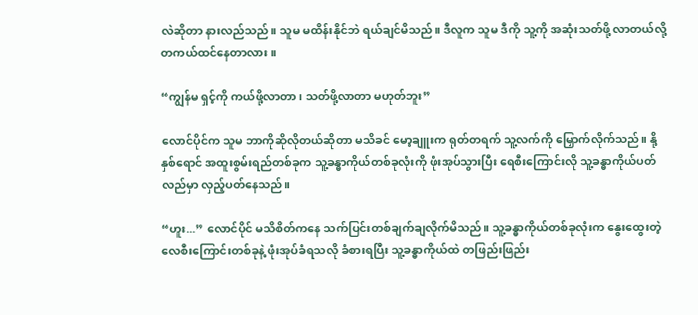လဲဆိုတာ နားလည်သည်။ သူမ မထိန်းနိုင်ဘဲ ရယ်ချင်မိသည်။ ဒီလူက သူမ ဒီကို သူ့ကို အဆုံးသတ်ဖို့ လာတယ်လို့ တကယ်ထင်နေတာလား။

“ကျွန်မ ရှင့်ကို ကယ်ဖို့လာတာ၊ သတ်ဖို့လာတာ မဟုတ်ဘူး”

လောင်ပိုင်က သူမ ဘာကိုဆိုလိုတယ်ဆိုတာ မသိခင် မော့ချူးက ရုတ်တရက် သူ့လက်ကို မြှောက်လိုက်သည်။ နို့နှစ်ရောင် အထူးစွမ်းရည်တစ်ခုက သူ့ခန္ဓာကိုယ်တစ်ခုလုံးကို ဖုံးအုပ်သွားပြီး ရေစီးကြောင်းလို သူ့ခန္ဓာကိုယ်ပတ်လည်မှာ လှည့်ပတ်နေသည်။

“ဟူး...” လောင်ပိုင် မသိစိတ်ကနေ သက်ပြင်းတစ်ချက်ချလိုက်မိသည်။ သူ့ခန္ဓာကိုယ်တစ်ခုလုံးက နွေးထွေးတဲ့ လေစီးကြောင်းတစ်ခုနဲ့ ဖုံးအုပ်ခံရသလို ခံစားရပြီး သူ့ခန္ဓာကိုယ်ထဲ တဖြည်းဖြည်း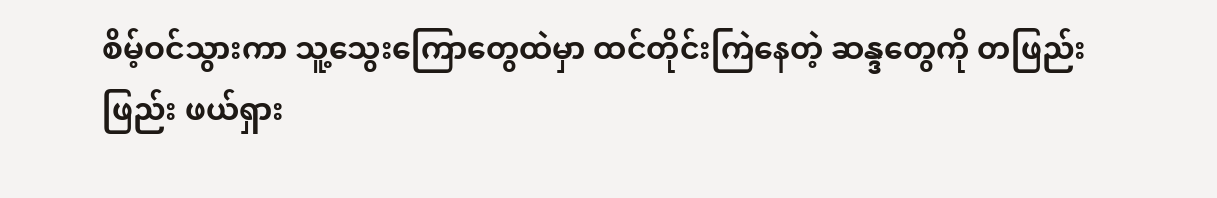စိမ့်ဝင်သွားကာ သူ့သွေးကြောတွေထဲမှာ ထင်တိုင်းကြဲနေတဲ့ ဆန္ဒတွေကို တဖြည်းဖြည်း ဖယ်ရှား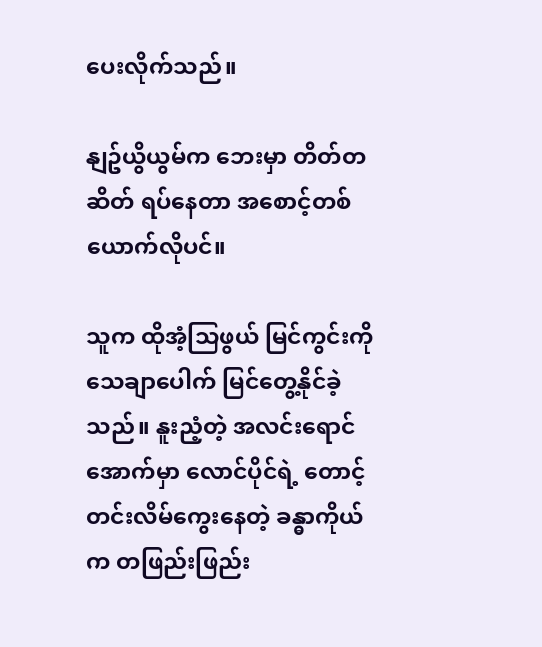ပေးလိုက်သည်။

နျဥ်ယွိယွမ်က ဘေးမှာ တိတ်တဆိတ် ရပ်နေတာ အစောင့်တစ်ယောက်လိုပင်။

သူက ထိုအံ့သြဖွယ် မြင်ကွင်းကို သေချာပေါက် မြင်တွေ့နိုင်ခဲ့သည်။ နူးညံ့တဲ့ အလင်းရောင်အောက်မှာ လောင်ပိုင်ရဲ့ တောင့်တင်းလိမ်ကွေးနေတဲ့ ခန္ဓာကိုယ်က တဖြည်းဖြည်း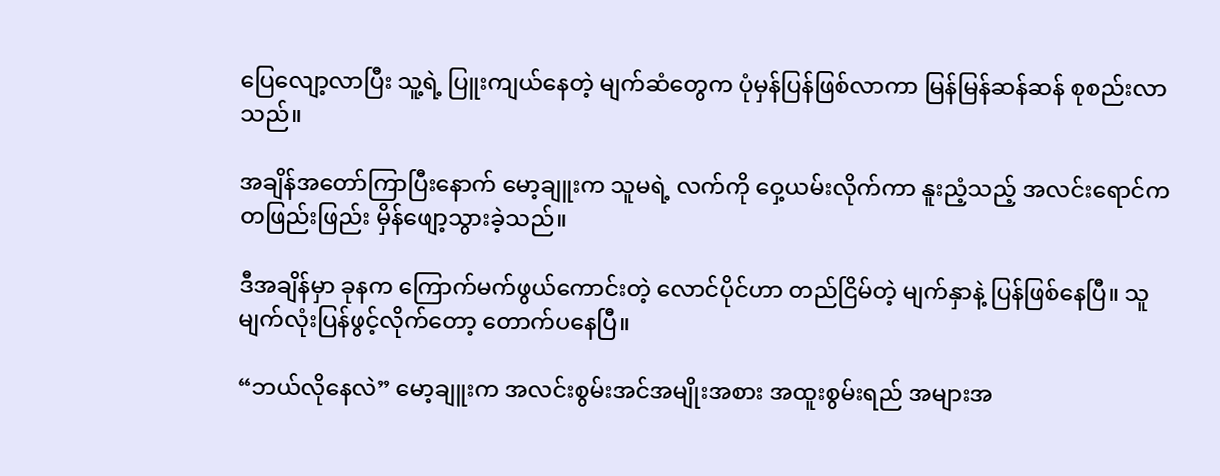ပြေလျော့လာပြီး သူ့ရဲ့ ပြူးကျယ်နေတဲ့ မျက်ဆံတွေက ပုံမှန်ပြန်ဖြစ်လာကာ မြန်မြန်ဆန်ဆန် စုစည်းလာသည်။

အချိန်အတော်ကြာပြီးနောက် မော့ချူးက သူမရဲ့ လက်ကို ဝှေ့ယမ်းလိုက်ကာ နူးညံ့သည့် အလင်းရောင်က တဖြည်းဖြည်း မှိန်ဖျော့သွားခဲ့သည်။

ဒီအချိန်မှာ ခုနက ကြောက်မက်ဖွယ်ကောင်းတဲ့ လောင်ပိုင်ဟာ တည်ငြိမ်တဲ့ မျက်နှာနဲ့ ပြန်ဖြစ်နေပြီ။ သူ မျက်လုံးပြန်ဖွင့်လိုက်တော့ တောက်ပနေပြီ။

“ဘယ်လိုနေလဲ” မော့ချူးက အလင်းစွမ်းအင်အမျိုးအစား အထူးစွမ်းရည် အများအ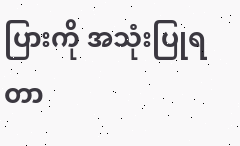ပြားကို အသုံးပြုရတာ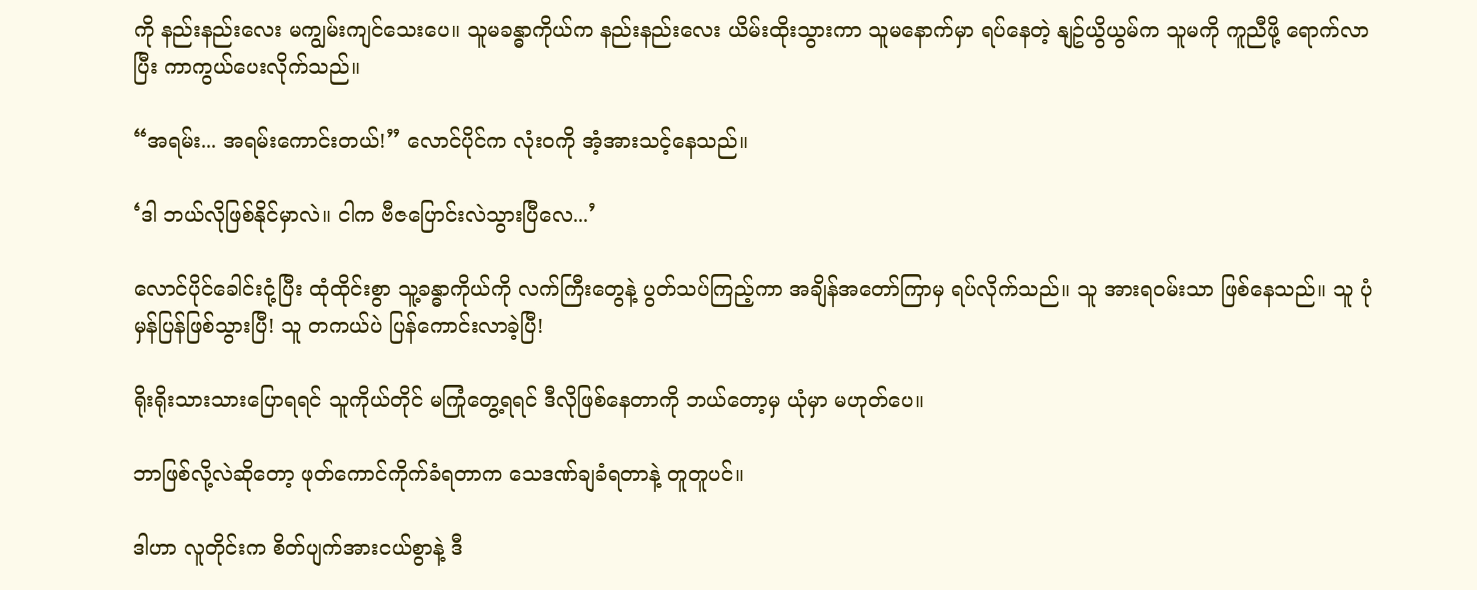ကို နည်းနည်းလေး မကျွမ်းကျင်သေးပေ။ သူမခန္ဓာကိုယ်က နည်းနည်းလေး ယိမ်းထိုးသွားကာ သူမနောက်မှာ ရပ်နေတဲ့ နျဥ်ယွိယွမ်က သူမကို ကူညီဖို့ ရောက်လာပြီး ကာကွယ်ပေးလိုက်သည်။

“အရမ်း... အရမ်းကောင်းတယ်!” လောင်ပိုင်က လုံးဝကို အံ့အားသင့်နေသည်။

‘ဒါ ဘယ်လိုဖြစ်နိုင်မှာလဲ။ ငါက ဗီဇပြောင်းလဲသွားပြီလေ...’

လောင်ပိုင်ခေါင်းငုံ့ပြီး ထုံထိုင်းစွာ သူ့ခန္ဓာကိုယ်ကို လက်ကြီးတွေနဲ့ ပွတ်သပ်ကြည့်ကာ အချိန်အတော်ကြာမှ ရပ်လိုက်သည်။ သူ အားရဝမ်းသာ ဖြစ်နေသည်။ သူ ပုံမှန်ပြန်ဖြစ်သွားပြီ! သူ တကယ်ပဲ ပြန်ကောင်းလာခဲ့ပြီ!

ရိုးရိုးသားသားပြောရရင် သူကိုယ်တိုင် မကြုံတွေ့ရရင် ဒီလိုဖြစ်နေတာကို ဘယ်တော့မှ ယုံမှာ မဟုတ်ပေ။

ဘာဖြစ်လို့လဲဆိုတော့ ဖုတ်ကောင်ကိုက်ခံရတာက သေဒဏ်ချခံရတာနဲ့ တူတူပင်။

ဒါဟာ လူတိုင်းက စိတ်ပျက်အားငယ်စွာနဲ့ ဒီ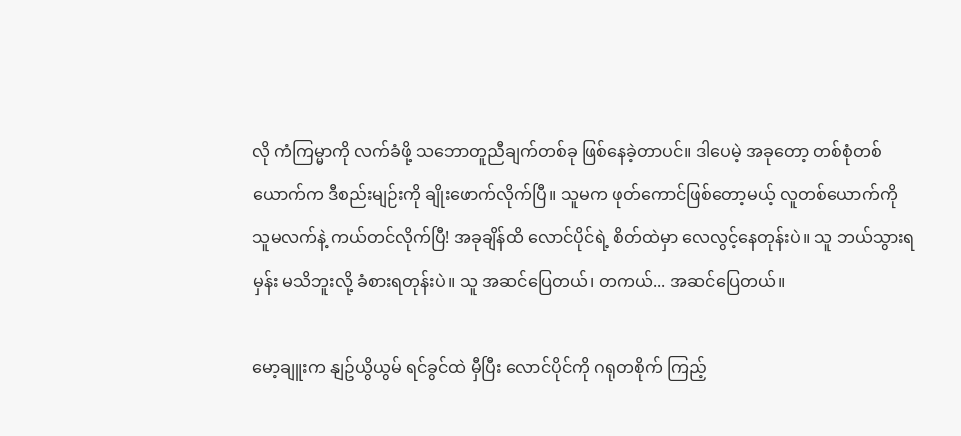လို ကံကြမ္မာကို လက်ခံဖို့ သဘောတူညီချက်တစ်ခု ဖြစ်နေခဲ့တာပင်။ ဒါပေမဲ့ အခုတော့ တစ်စုံတစ်ယောက်က ဒီစည်းမျဉ်းကို ချိုးဖောက်လိုက်ပြီ။ သူမက ဖုတ်ကောင်ဖြစ်တော့မယ့် လူတစ်ယောက်ကို သူမလက်နဲ့ ကယ်တင်လိုက်ပြီ! အခုချိန်ထိ လောင်ပိုင်ရဲ့ စိတ်ထဲမှာ လေလွင့်နေတုန်းပဲ။ သူ ဘယ်သွားရမှန်း မသိဘူးလို့ ခံစားရတုန်းပဲ။ သူ အဆင်ပြေတယ်၊ တကယ်... အဆင်ပြေတယ်။

မော့ချူးက နျဥ်ယွိယွမ် ရင်ခွင်ထဲ မှီပြီး လောင်ပိုင်ကို ဂရုတစိုက် ကြည့်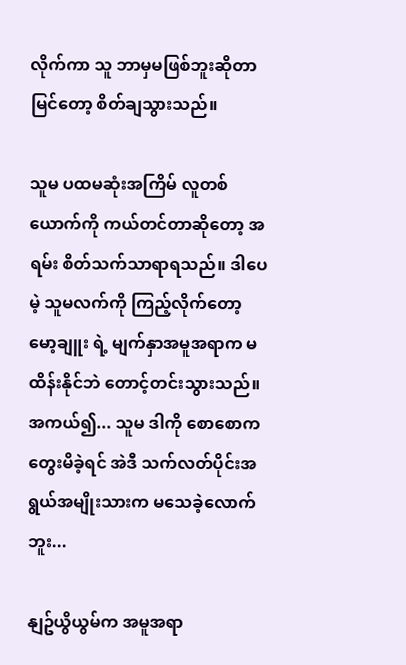လိုက်ကာ သူ ဘာမှမဖြစ်ဘူးဆိုတာ မြင်တော့ စိတ်ချသွားသည်။

သူမ ပထမဆုံးအကြိမ် လူတစ်ယောက်ကို ကယ်တင်တာဆိုတော့ အရမ်း စိတ်သက်သာရာရသည်။ ဒါပေမဲ့ သူမလက်ကို ကြည့်လိုက်တော့ မော့ချူး ရဲ့ မျက်နှာအမူအရာက မထိန်းနိုင်ဘဲ တောင့်တင်းသွားသည်။ အကယ်၍... သူမ ဒါကို စောစောက တွေးမိခဲ့ရင် အဲဒီ သက်လတ်ပိုင်းအရွယ်အမျိုးသားက မသေခဲ့လောက်ဘူး...

နျဥ်ယွိယွမ်က အမူအရာ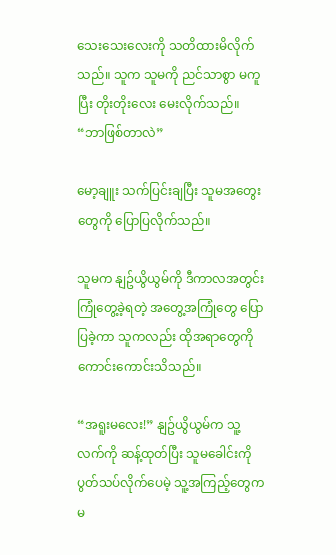သေးသေးလေးကို သတိထားမိလိုက်သည်။ သူက သူမကို ညင်သာစွာ မကူပြီး တိုးတိုးလေး မေးလိုက်သည်။ “ဘာဖြစ်တာလဲ”

မော့ချူး သက်ပြင်းချပြီး သူမအတွေးတွေကို ပြောပြလိုက်သည်။

သူမက နျဥ်ယွိယွမ်ကို ဒီကာလအတွင်း ကြုံတွေ့ခဲ့ရတဲ့ အတွေ့အကြုံတွေ ပြောပြခဲ့ကာ သူကလည်း ထိုအရာတွေကို ကောင်းကောင်းသိသည်။

“အရူးမလေး!” နျဥ်ယွိယွမ်က သူ့လက်ကို ဆန့်ထုတ်ပြီး သူမခေါင်းကို ပွတ်သပ်လိုက်ပေမဲ့ သူ့အကြည့်တွေက မ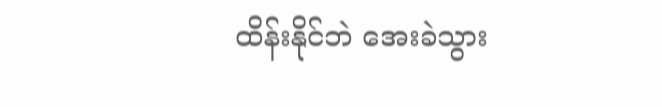ထိန်းနိုင်ဘဲ အေးခဲသွား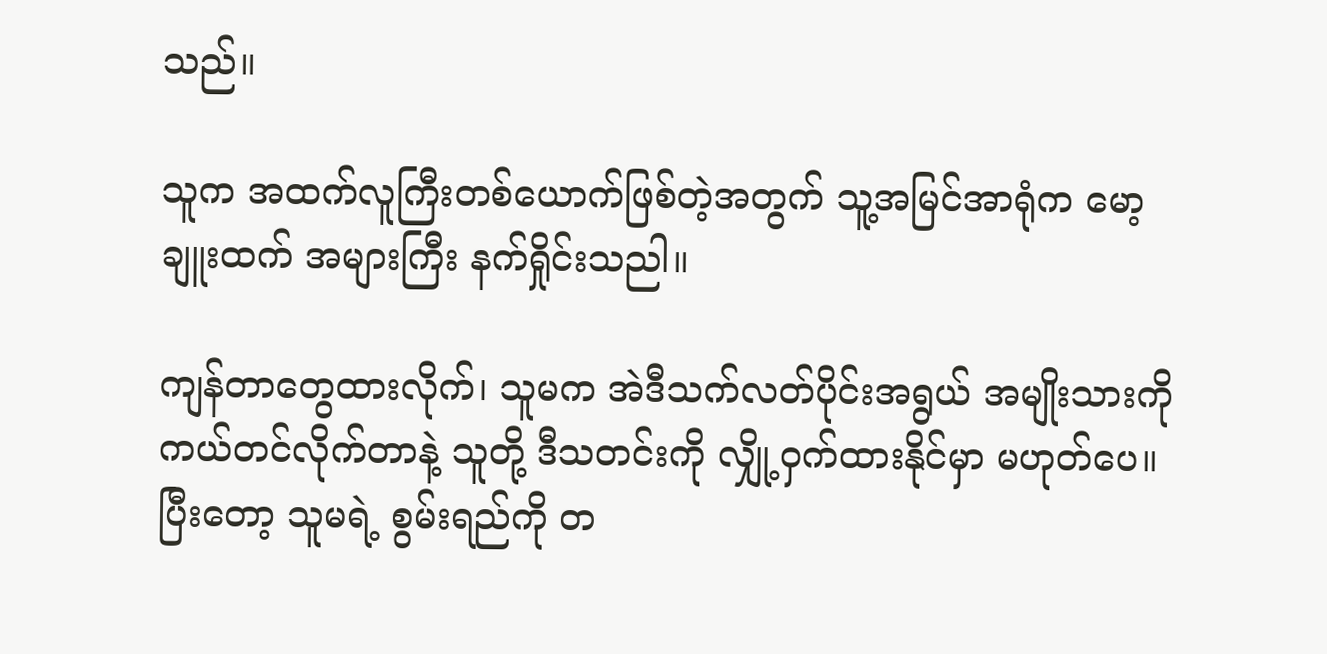သည်။

သူက အထက်လူကြီးတစ်ယောက်ဖြစ်တဲ့အတွက် သူ့အမြင်အာရုံက မော့ချူးထက် အများကြီး နက်ရှိုင်းသညါ။

ကျန်တာတွေထားလိုက်၊ သူမက အဲဒီသက်လတ်ပိုင်းအရွယ် အမျိုးသားကို ကယ်တင်လိုက်တာနဲ့ သူတို့ ဒီသတင်းကို လျှို့ဝှက်ထားနိုင်မှာ မဟုတ်ပေ။ ပြီးတော့ သူမရဲ့ စွမ်းရည်ကို တ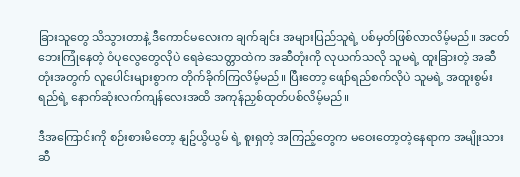ခြားသူတွေ သိသွားတာနဲ့ ဒီကောင်မလေးက ချက်ချင်း အများပြည်သူရဲ့ ပစ်မှတ်ဖြစ်လာလိမ့်မည်။ အငတ်ဘေးကြုံနေတဲ့ ဝံပုလွေတွေလိုပဲ ရေခဲသေတ္တာထဲက အဆီတုံးကို လုယက်သလို သူမရဲ့ ထူးခြားတဲ့ အဆီတုံးအတွက် လူပေါင်းများစွာက တိုက်ခိုက်ကြလိမ့်မည်။ ပြီးတော့ ဖျော်ရည်စက်လိုပဲ သူမရဲ့ အထူးစွမ်းရည်ရဲ့ နောက်ဆုံးလက်ကျန်လေးအထိ အကုန်ညှစ်ထုတ်ပစ်လိမ့်မည်။

ဒီအကြောင်းကို စဉ်းစားမိတော့ နျဥ်ယွိယွမ် ရဲ့ စူးရှတဲ့ အကြည့်တွေက မဝေးတော့တဲ့နေရာက အမျိုးသားဆီ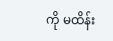ကို မထိန်း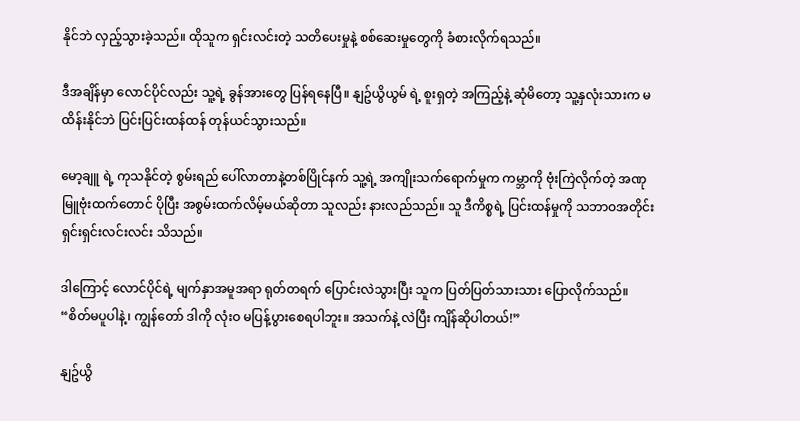နိုင်ဘဲ လှည့်သွားခဲ့သည်။ ထိုသူက ရှင်းလင်းတဲ့ သတိပေးမှုနဲ့ စစ်ဆေးမှုတွေကို ခံစားလိုက်ရသည်။

ဒီအချိန်မှာ လောင်ပိုင်လည်း သူ့ရဲ့ ခွန်အားတွေ ပြန်ရနေပြီ။ နျဥ်ယွိယွမ် ရဲ့ စူးရှတဲ့ အကြည့်နဲ့ ဆုံမိတော့ သူ့နှလုံးသားက မထိန်းနိုင်ဘဲ ပြင်းပြင်းထန်ထန် တုန်ယင်သွားသည်။

မော့ချူ ရဲ့ ကုသနိုင်တဲ့ စွမ်းရည် ပေါ်လာတာနဲ့တစ်ပြိုင်နက် သူ့ရဲ့ အကျိုးသက်ရောက်မှုက ကမ္ဘာကို ဗုံးကြဲလိုက်တဲ့ အဏုမြူဗုံးထက်တောင် ပိုပြီး အစွမ်းထက်လိမ့်မယ်ဆိုတာ သူလည်း နားလည်သည်။ သူ ဒီကိစ္စရဲ့ ပြင်းထန်မှုကို သဘာဝအတိုင်း ရှင်းရှင်းလင်းလင်း သိသည်။

ဒါကြောင့် လောင်ပိုင်ရဲ့ မျက်နှာအမူအရာ ရုတ်တရက် ပြောင်းလဲသွားပြီး သူက ပြတ်ပြတ်သားသား ပြောလိုက်သည်။ “စိတ်မပူပါနဲ့၊ ကျွန်တော် ဒါကို လုံးဝ မပြန့်ပွားစေရပါဘူး။ အသက်နဲ့ လဲပြီး ကျိန်ဆိုပါတယ်!”

နျဥ်ယွိ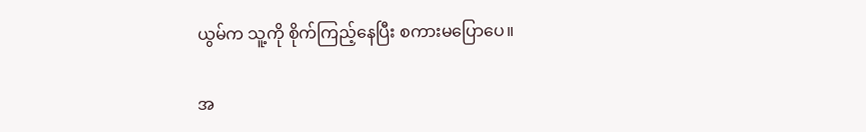ယွမ်က သူ့ကို စိုက်ကြည့်နေပြီး စကားမပြောပေ။

အ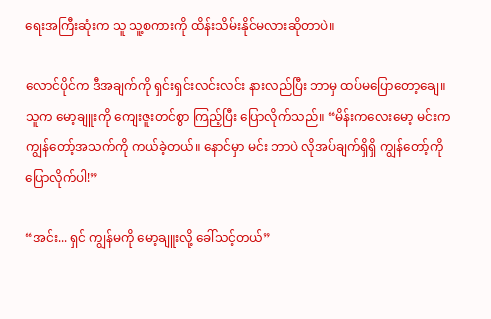ရေးအကြီးဆုံးက သူ သူ့စကားကို ထိန်းသိမ်းနိုင်မလားဆိုတာပဲ။

လောင်ပိုင်က ဒီအချက်ကို ရှင်းရှင်းလင်းလင်း နားလည်ပြီး ဘာမှ ထပ်မပြောတော့ချေ။ သူက မော့ချူးကို ကျေးဇူးတင်စွာ ကြည့်ပြီး ပြောလိုက်သည်။ “မိန်းကလေးမော့ မင်းက ကျွန်တော့်အသက်ကို ကယ်ခဲ့တယ်။ နောင်မှာ မင်း ဘာပဲ လိုအပ်ချက်ရှိရှိ ကျွန်တော့်ကို ပြောလိုက်ပါ!”

“အင်း... ရှင် ကျွန်မကို မော့ချူးလို့ ခေါ်သင့်တယ်”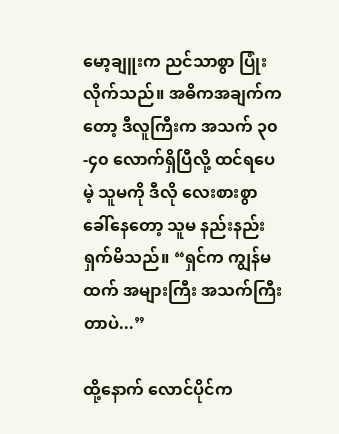မော့ချူးက ညင်သာစွာ ပြုံးလိုက်သည်။ အဓိကအချက်ကတော့ ဒီလူကြီးက အသက် ၃၀-၄၀ လောက်ရှိပြီလို့ ထင်ရပေမဲ့ သူမကို ဒီလို လေးစားစွာ ခေါ်နေတော့ သူမ နည်းနည်း ရှက်မိသည်။ “ရှင်က ကျွန်မထက် အများကြီး အသက်ကြီးတာပဲ...”

ထို့နောက် လောင်ပိုင်က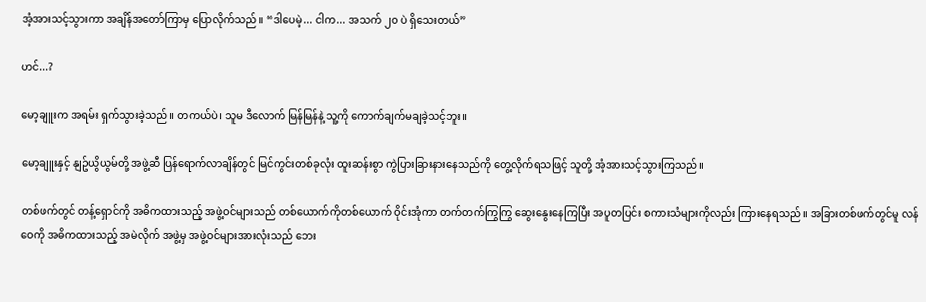အံ့အားသင့်သွားကာ အချိန်အတော်ကြာမှ ပြောလိုက်သည်။ “ဒါပေမဲ့... ငါက... အသက် ၂၀ ပဲ ရှိသေးတယ်”

ဟင်...?

မော့ချူးက အရမ်း ရှက်သွားခဲ့သည်။ တကယ်ပဲ၊ သူမ ဒီလောက် မြန်မြန်နဲ့ သူ့ကို ကောက်ချက်မချခဲ့သင့်ဘူး။

မော့ချူးနှင့် နျဥ်ယွိယွမ်တို့ အဖွဲ့ဆီ ပြန်ရောက်လာချိန်တွင် မြင်ကွင်းတစ်ခုလုံး ထူးဆန်းစွာ ကွဲပြားခြားနားနေသည်ကို တွေ့လိုက်ရသဖြင့် သူတို့ အံ့အားသင့်သွားကြသည်။

တစ်ဖက်တွင် တန့်ရှောင်ကို အဓိကထားသည့် အဖွဲ့ဝင်များသည် တစ်ယောက်ကိုတစ်ယောက် ဝိုင်းအုံကာ တက်တက်ကြွကြွ ဆွေးနွေးနေကြပြီး အပူတပြင်း စကားသံများကိုလည်း ကြားနေရသည်။ အခြားတစ်ဖက်တွင်မူ လန်ဝေကို အဓိကထားသည့် အမဲလိုက် အဖွဲ့မှ အဖွဲ့ဝင်များအားလုံးသည် ဘေး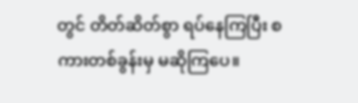တွင် တိတ်ဆိတ်စွာ ရပ်နေကြပြီး စကားတစ်ခွန်းမှ မဆိုကြပေ။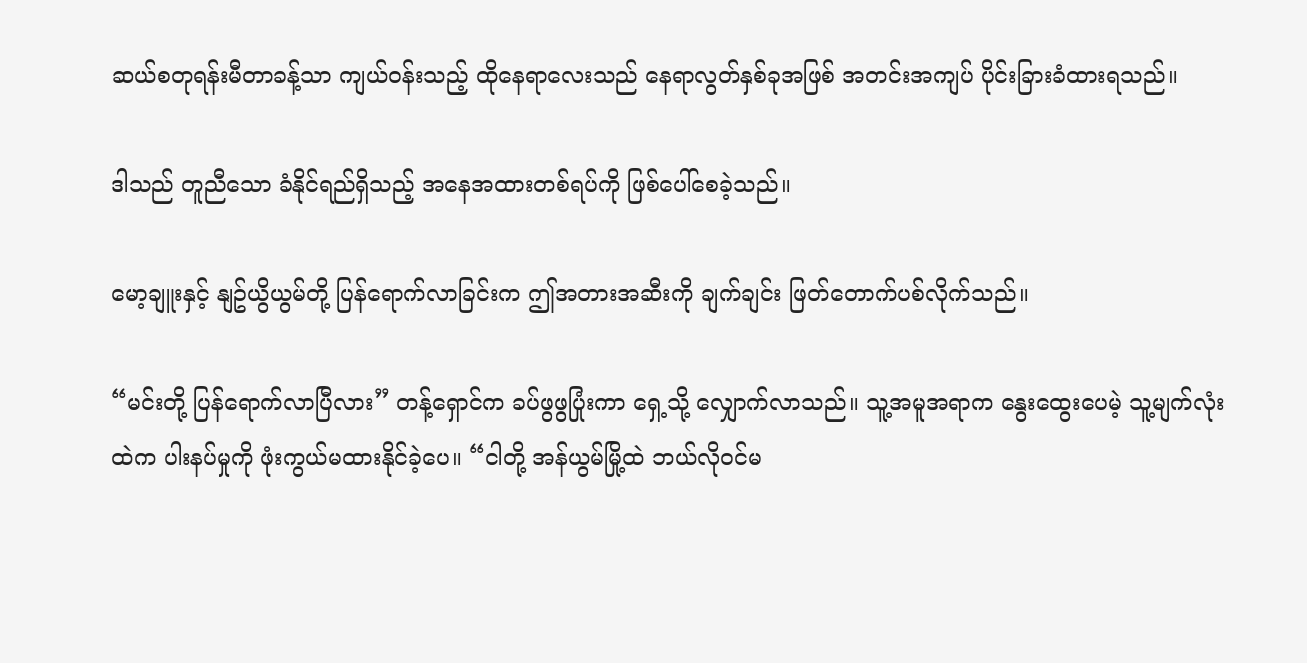ဆယ်စတုရန်းမီတာခန့်သာ ကျယ်ဝန်းသည့် ထိုနေရာလေးသည် နေရာလွတ်နှစ်ခုအဖြစ် အတင်းအကျပ် ပိုင်းခြားခံထားရသည်။

ဒါသည် တူညီသော ခံနိုင်ရည်ရှိသည့် အနေအထားတစ်ရပ်ကို ဖြစ်ပေါ်စေခဲ့သည်။

မော့ချူးနှင့် နျဥ်ယွိယွမ်တို့ ပြန်ရောက်လာခြင်းက ဤအတားအဆီးကို ချက်ချင်း ဖြတ်တောက်ပစ်လိုက်သည်။

“မင်းတို့ ပြန်ရောက်လာပြီလား” တန့်ရှောင်က ခပ်ဖွဖွပြုံးကာ ရှေ့သို့ လျှောက်လာသည်။ သူ့အမူအရာက နွေးထွေးပေမဲ့ သူ့မျက်လုံးထဲက ပါးနပ်မှုကို ဖုံးကွယ်မထားနိုင်ခဲ့ပေ။ “ငါတို့ အန်ယွမ်မြို့ထဲ ဘယ်လိုဝင်မ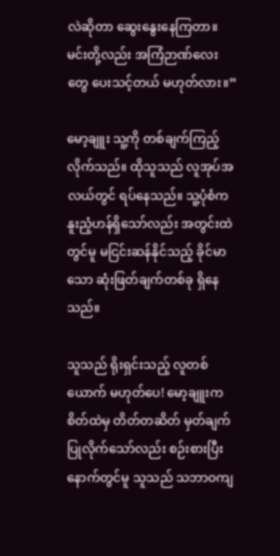လဲဆိုတာ ဆွေးနွေးနေကြတာ။ မင်းတို့လည်း အကြံဉာဏ်လေးတွေ ပေးသင့်တယ် မဟုတ်လား။”

မော့ချူး သူ့ကို တစ်ချက်ကြည့်လိုက်သည်။ ထိုသူသည် လူအုပ်အလယ်တွင် ရပ်နေသည်။ သူ့ပုံစံက နူးညံ့ဟန်ရှိသော်လည်း အတွင်းထဲတွင်မူ မငြင်းဆန်နိုင်သည့် ခိုင်မာသော ဆုံးဖြတ်ချက်တစ်ခု ရှိနေသည်။

သူသည် ရိုးရှင်းသည့် လူတစ်ယောက် မဟုတ်ပေ! မော့ချူးက စိတ်ထဲမှ တိတ်တဆိတ် မှတ်ချက်ပြုလိုက်သော်လည်း စဉ်းစားပြီးနောက်တွင်မူ သူသည် သဘာဝကျ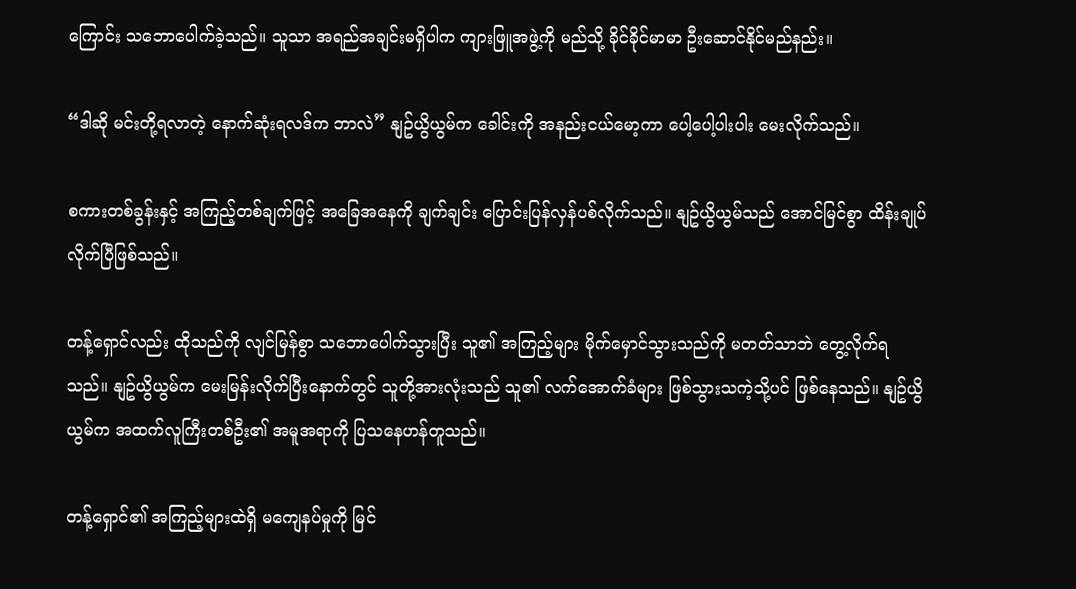ကြောင်း သဘောပေါက်ခဲ့သည်။ သူသာ အရည်အချင်းမရှိပါက ကျားဖြူအဖွဲ့ကို မည်သို့ ခိုင်ခိုင်မာမာ ဦးဆောင်နိုင်မည်နည်း။

“ဒါဆို မင်းတို့ရလာတဲ့ နောက်ဆုံးရလဒ်က ဘာလဲ” နျဥ်ယွိယွမ်က ခေါင်းကို အနည်းငယ်မော့ကာ ပေါ့ပေါ့ပါးပါး မေးလိုက်သည်။

စကားတစ်ခွန်းနှင့် အကြည့်တစ်ချက်ဖြင့် အခြေအနေကို ချက်ချင်း ပြောင်းပြန်လှန်ပစ်လိုက်သည်။ နျဥ်ယွိယွမ်သည် အောင်မြင်စွာ ထိန်းချုပ်လိုက်ပြီဖြစ်သည်။

တန့်ရှောင်လည်း ထိုသည်ကို လျင်မြန်စွာ သဘောပေါက်သွားပြီး သူ၏ အကြည့်များ မိုက်မှောင်သွားသည်ကို မတတ်သာဘဲ တွေ့လိုက်ရသည်။ နျဥ်ယွိယွမ်က မေးမြန်းလိုက်ပြီးနောက်တွင် သူတို့အားလုံးသည် သူ၏ လက်အောက်ခံများ ဖြစ်သွားသကဲ့သို့ပင် ဖြစ်နေသည်။ နျဥ်ယွိယွမ်က အထက်လူကြီးတစ်ဦး၏ အမူအရာကို ပြသနေဟန်တူသည်။

တန့်ရှောင်၏ အကြည့်များထဲရှိ မကျေနပ်မှုကို မြင်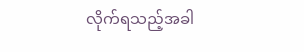လိုက်ရသည့်အခါ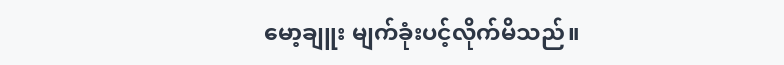မော့ချူး မျက်ခုံးပင့်လိုက်မိသည်။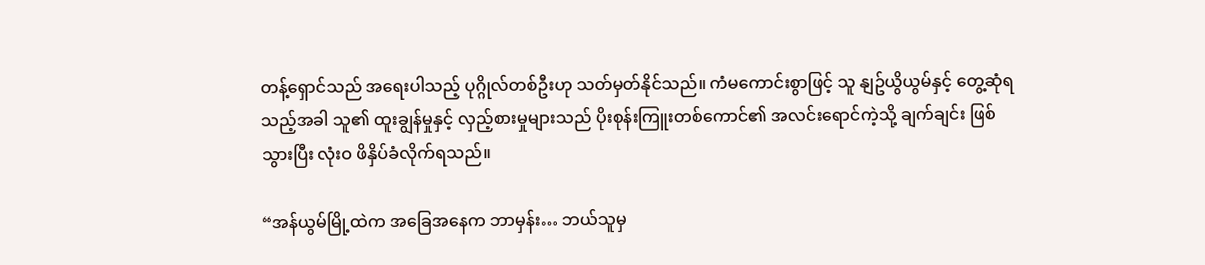တန့်ရှောင်သည် အရေးပါသည့် ပုဂ္ဂိုလ်တစ်ဦးဟု သတ်မှတ်နိုင်သည်။ ကံမကောင်းစွာဖြင့် သူ နျဥ်ယွိယွမ်နှင့် တွေ့ဆုံရသည့်အခါ သူ၏ ထူးချွန်မှုနှင့် လှည့်စားမှုများသည် ပိုးစုန်းကြူးတစ်ကောင်၏ အလင်းရောင်ကဲ့သို့ ချက်ချင်း ဖြစ်သွားပြီး လုံးဝ ဖိနှိပ်ခံလိုက်ရသည်။

“အန်ယွမ်မြို့ထဲက အခြေအနေက ဘာမှန်း… ဘယ်သူမှ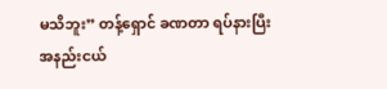မသိဘူး” တန့်ရှောင် ခဏတာ ရပ်နားပြီး အနည်းငယ်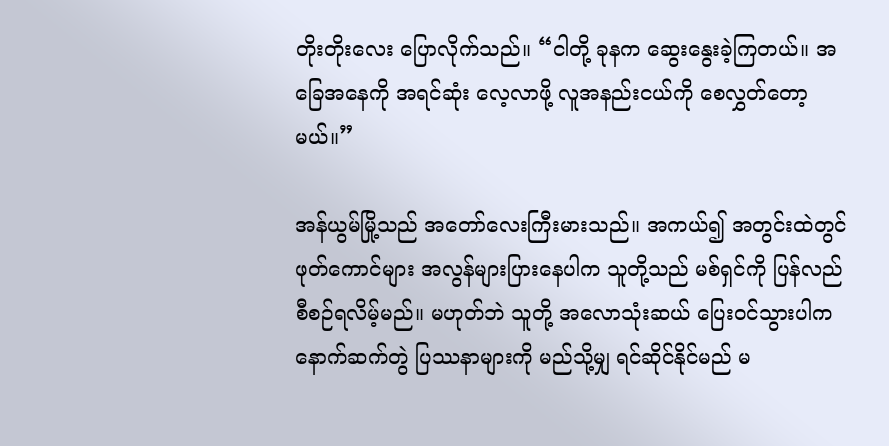တိုးတိုးလေး ပြောလိုက်သည်။ “ငါတို့ ခုနက ဆွေးနွေးခဲ့ကြတယ်။ အခြေအနေကို အရင်ဆုံး လေ့လာဖို့ လူအနည်းငယ်ကို စေလွှတ်တော့မယ်။”

အန်ယွမ်မြို့သည် အတော်လေးကြီးမားသည်။ အကယ်၍ အတွင်းထဲတွင် ဖုတ်ကောင်များ အလွန်များပြားနေပါက သူတို့သည် မစ်ရှင်ကို ပြန်လည်စီစဉ်ရလိမ့်မည်။ မဟုတ်ဘဲ သူတို့ အလောသုံးဆယ် ပြေးဝင်သွားပါက နောက်ဆက်တွဲ ပြဿနာများကို မည်သို့မျှ ရင်ဆိုင်နိုင်မည် မ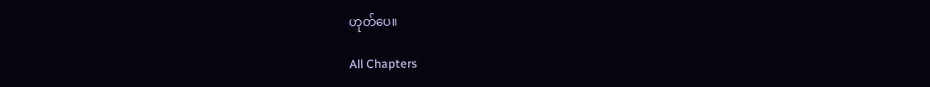ဟုတ်ပေ။

All Chapters